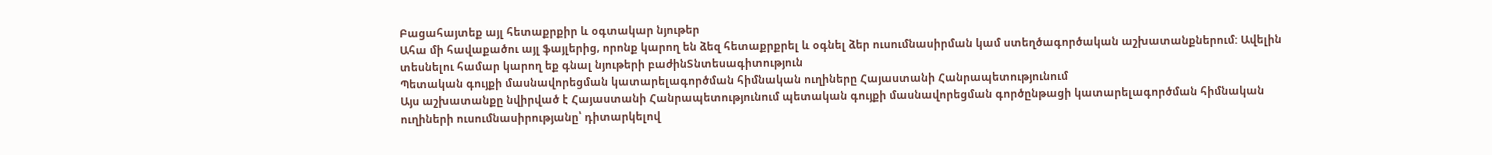Բացահայտեք այլ հետաքրքիր և օգտակար նյութեր
Ահա մի հավաքածու այլ ֆայլերից, որոնք կարող են ձեզ հետաքրքրել և օգնել ձեր ուսումնասիրման կամ ստեղծագործական աշխատանքներում: Ավելին տեսնելու համար կարող եք գնալ նյութերի բաժինՏնտեսագիտություն
Պետական գույքի մասնավորեցման կատարելագործման հիմնական ուղիները Հայաստանի Հանրապետությունում
Այս աշխատանքը նվիրված է Հայաստանի Հանրապետությունում պետական գույքի մասնավորեցման գործընթացի կատարելագործման հիմնական ուղիների ուսումնասիրությանը՝ դիտարկելով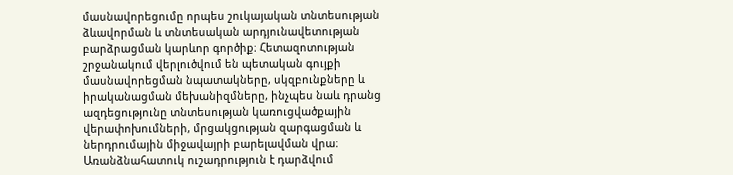մասնավորեցումը որպես շուկայական տնտեսության ձևավորման և տնտեսական արդյունավետության բարձրացման կարևոր գործիք։ Հետազոտության շրջանակում վերլուծվում են պետական գույքի մասնավորեցման նպատակները, սկզբունքները և իրականացման մեխանիզմները, ինչպես նաև դրանց ազդեցությունը տնտեսության կառուցվածքային վերափոխումների, մրցակցության զարգացման և ներդրումային միջավայրի բարելավման վրա։ Առանձնահատուկ ուշադրություն է դարձվում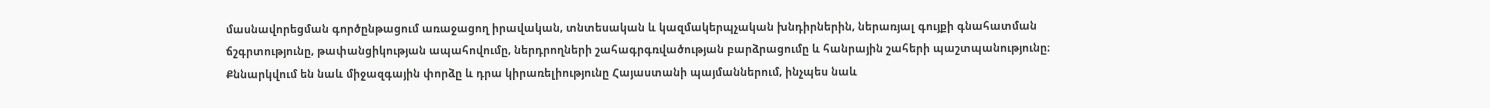մասնավորեցման գործընթացում առաջացող իրավական, տնտեսական և կազմակերպչական խնդիրներին, ներառյալ գույքի գնահատման ճշգրտությունը, թափանցիկության ապահովումը, ներդրողների շահագրգռվածության բարձրացումը և հանրային շահերի պաշտպանությունը։ Քննարկվում են նաև միջազգային փորձը և դրա կիրառելիությունը Հայաստանի պայմաններում, ինչպես նաև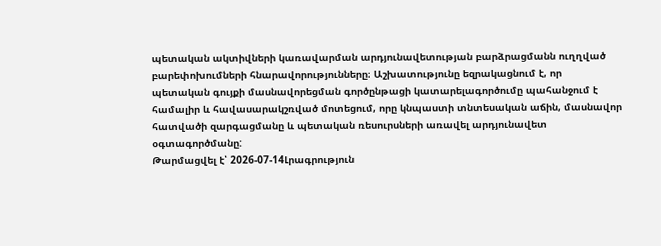պետական ակտիվների կառավարման արդյունավետության բարձրացմանն ուղղված բարեփոխումների հնարավորությունները։ Աշխատությունը եզրակացնում է, որ պետական գույքի մասնավորեցման գործընթացի կատարելագործումը պահանջում է համալիր և հավասարակշռված մոտեցում, որը կնպաստի տնտեսական աճին, մասնավոր հատվածի զարգացմանը և պետական ռեսուրսների առավել արդյունավետ օգտագործմանը:
Թարմացվել է՝ 2026-07-14Լրագրություն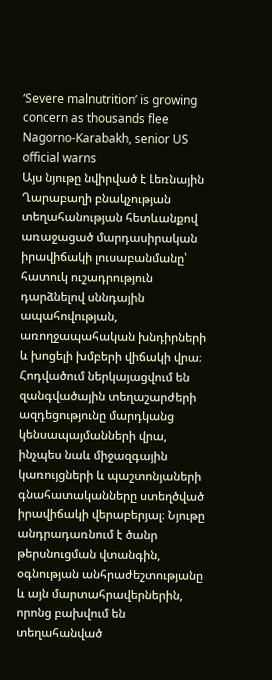‘Severe malnutrition’ is growing concern as thousands flee Nagorno-Karabakh, senior US official warns
Այս նյութը նվիրված է Լեռնային Ղարաբաղի բնակչության տեղահանության հետևանքով առաջացած մարդասիրական իրավիճակի լուսաբանմանը՝ հատուկ ուշադրություն դարձնելով սննդային ապահովության, առողջապահական խնդիրների և խոցելի խմբերի վիճակի վրա։ Հոդվածում ներկայացվում են զանգվածային տեղաշարժերի ազդեցությունը մարդկանց կենսապայմանների վրա, ինչպես նաև միջազգային կառույցների և պաշտոնյաների գնահատականները ստեղծված իրավիճակի վերաբերյալ։ Նյութը անդրադառնում է ծանր թերսնուցման վտանգին, օգնության անհրաժեշտությանը և այն մարտահրավերներին, որոնց բախվում են տեղահանված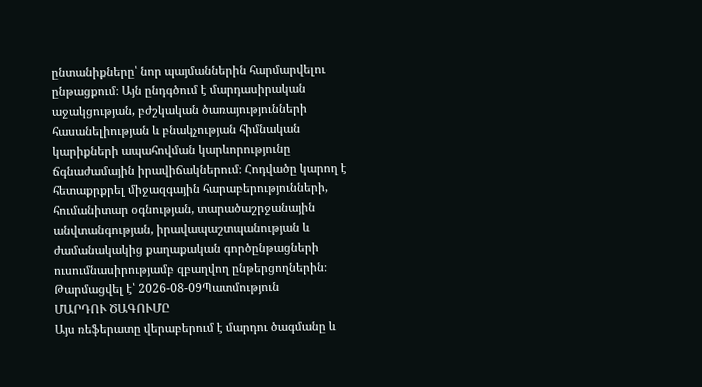ընտանիքները՝ նոր պայմաններին հարմարվելու ընթացքում։ Այն ընդգծում է մարդասիրական աջակցության, բժշկական ծառայությունների հասանելիության և բնակչության հիմնական կարիքների ապահովման կարևորությունը ճգնաժամային իրավիճակներում։ Հոդվածը կարող է հետաքրքրել միջազգային հարաբերությունների, հումանիտար օգնության, տարածաշրջանային անվտանգության, իրավապաշտպանության և ժամանակակից քաղաքական գործընթացների ուսումնասիրությամբ զբաղվող ընթերցողներին։
Թարմացվել է՝ 2026-08-09Պատմություն
ՄԱՐԴՈՒ ԾԱԳՈՒՄԸ
Այս ռեֆերատը վերաբերում է մարդու ծագմանը և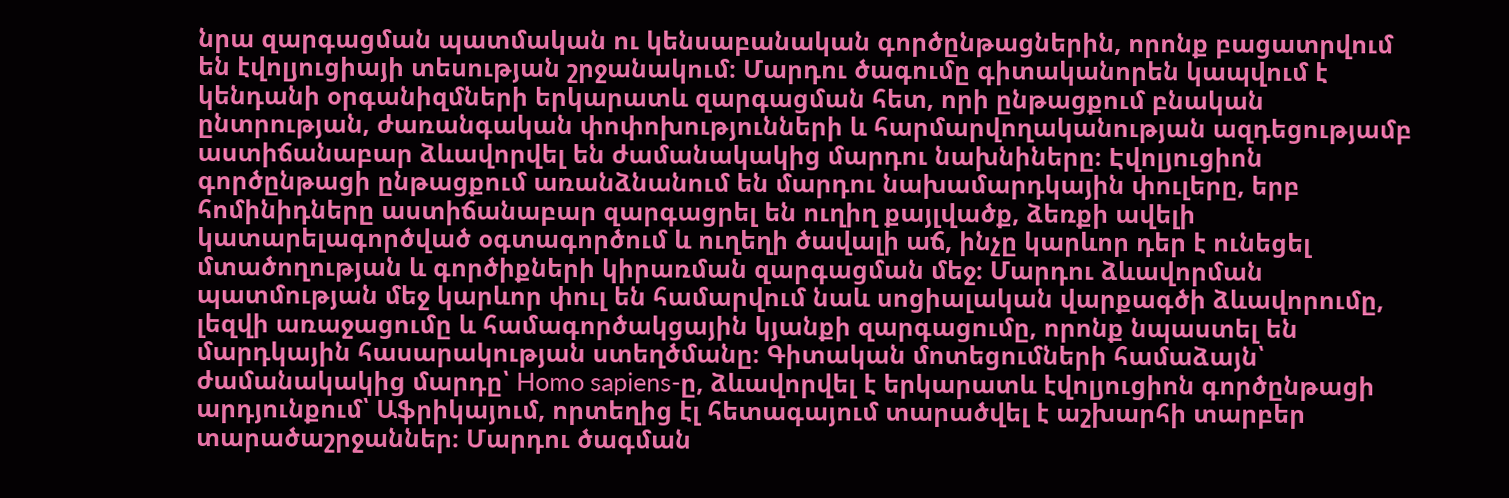նրա զարգացման պատմական ու կենսաբանական գործընթացներին, որոնք բացատրվում են էվոլյուցիայի տեսության շրջանակում։ Մարդու ծագումը գիտականորեն կապվում է կենդանի օրգանիզմների երկարատև զարգացման հետ, որի ընթացքում բնական ընտրության, ժառանգական փոփոխությունների և հարմարվողականության ազդեցությամբ աստիճանաբար ձևավորվել են ժամանակակից մարդու նախնիները։ Էվոլյուցիոն գործընթացի ընթացքում առանձնանում են մարդու նախամարդկային փուլերը, երբ հոմինիդները աստիճանաբար զարգացրել են ուղիղ քայլվածք, ձեռքի ավելի կատարելագործված օգտագործում և ուղեղի ծավալի աճ, ինչը կարևոր դեր է ունեցել մտածողության և գործիքների կիրառման զարգացման մեջ։ Մարդու ձևավորման պատմության մեջ կարևոր փուլ են համարվում նաև սոցիալական վարքագծի ձևավորումը, լեզվի առաջացումը և համագործակցային կյանքի զարգացումը, որոնք նպաստել են մարդկային հասարակության ստեղծմանը։ Գիտական մոտեցումների համաձայն՝ ժամանակակից մարդը՝ Homo sapiens-ը, ձևավորվել է երկարատև էվոլյուցիոն գործընթացի արդյունքում՝ Աֆրիկայում, որտեղից էլ հետագայում տարածվել է աշխարհի տարբեր տարածաշրջաններ։ Մարդու ծագման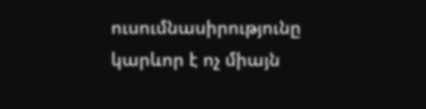ուսումնասիրությունը կարևոր է ոչ միայն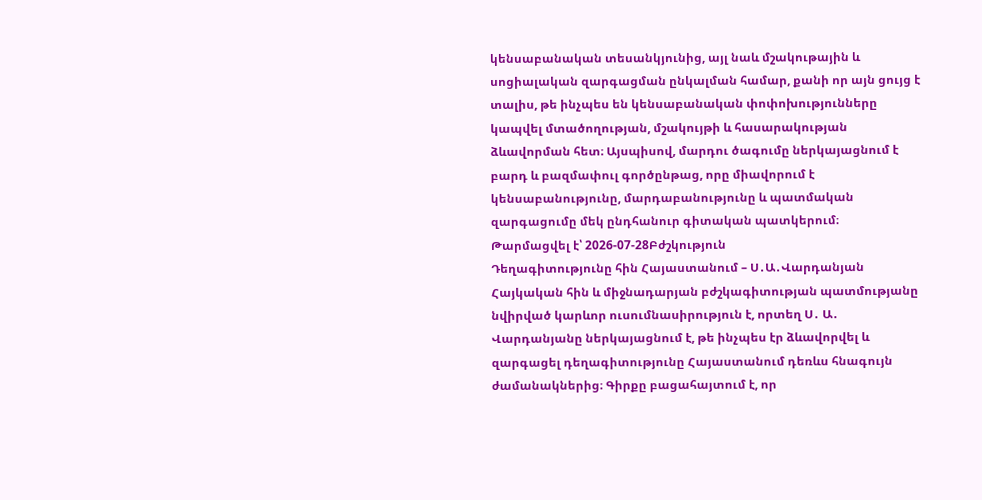կենսաբանական տեսանկյունից, այլ նաև մշակութային և սոցիալական զարգացման ընկալման համար, քանի որ այն ցույց է տալիս, թե ինչպես են կենսաբանական փոփոխությունները կապվել մտածողության, մշակույթի և հասարակության ձևավորման հետ։ Այսպիսով, մարդու ծագումը ներկայացնում է բարդ և բազմափուլ գործընթաց, որը միավորում է կենսաբանությունը, մարդաբանությունը և պատմական զարգացումը մեկ ընդհանուր գիտական պատկերում։
Թարմացվել է՝ 2026-07-28Բժշկություն
Դեղագիտությունը հին Հայաստանում – Ս․Ա․Վարդանյան
Հայկական հին և միջնադարյան բժշկագիտության պատմությանը նվիրված կարևոր ուսումնասիրություն է, որտեղ Ս․ Ա․ Վարդանյանը ներկայացնում է, թե ինչպես էր ձևավորվել և զարգացել դեղագիտությունը Հայաստանում դեռևս հնագույն ժամանակներից։ Գիրքը բացահայտում է, որ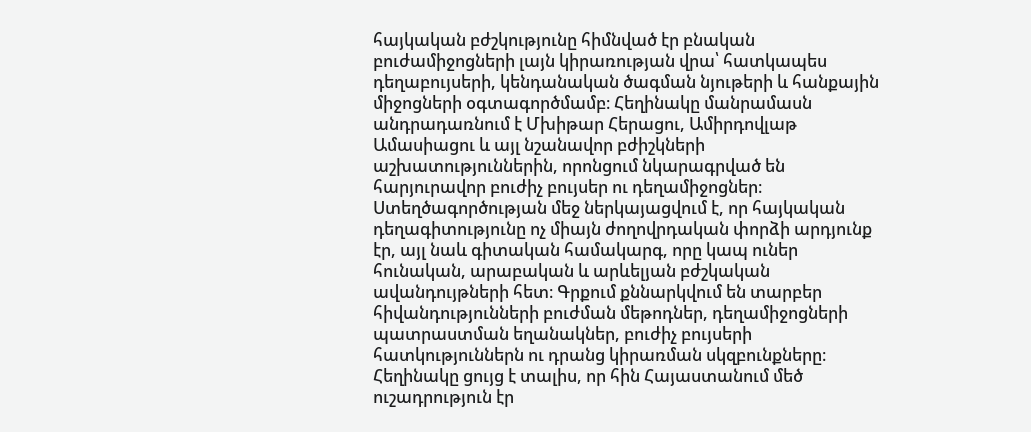հայկական բժշկությունը հիմնված էր բնական բուժամիջոցների լայն կիրառության վրա՝ հատկապես դեղաբույսերի, կենդանական ծագման նյութերի և հանքային միջոցների օգտագործմամբ։ Հեղինակը մանրամասն անդրադառնում է Մխիթար Հերացու, Ամիրդովլաթ Ամասիացու և այլ նշանավոր բժիշկների աշխատություններին, որոնցում նկարագրված են հարյուրավոր բուժիչ բույսեր ու դեղամիջոցներ։ Ստեղծագործության մեջ ներկայացվում է, որ հայկական դեղագիտությունը ոչ միայն ժողովրդական փորձի արդյունք էր, այլ նաև գիտական համակարգ, որը կապ ուներ հունական, արաբական և արևելյան բժշկական ավանդույթների հետ։ Գրքում քննարկվում են տարբեր հիվանդությունների բուժման մեթոդներ, դեղամիջոցների պատրաստման եղանակներ, բուժիչ բույսերի հատկություններն ու դրանց կիրառման սկզբունքները։ Հեղինակը ցույց է տալիս, որ հին Հայաստանում մեծ ուշադրություն էր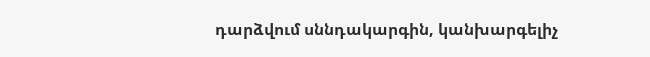դարձվում սննդակարգին, կանխարգելիչ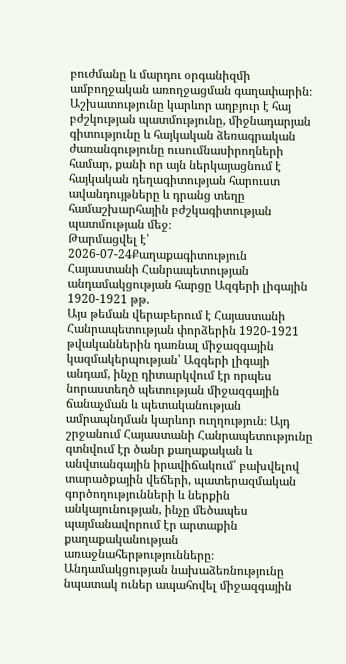բուժմանը և մարդու օրգանիզմի ամբողջական առողջացման գաղափարին։ Աշխատությունը կարևոր աղբյուր է հայ բժշկության պատմությունը, միջնադարյան գիտությունը և հայկական ձեռագրական ժառանգությունը ուսումնասիրողների համար, քանի որ այն ներկայացնում է հայկական դեղագիտության հարուստ ավանդույթները և դրանց տեղը համաշխարհային բժշկագիտության պատմության մեջ։
Թարմացվել է՝ 2026-07-24Քաղաքագիտություն
Հայաստանի Հանրապետության անդամակցության հարցը Ազգերի լիգային 1920-1921 թթ.
Այս թեման վերաբերում է Հայաստանի Հանրապետության փորձերին 1920-1921 թվականներին դառնալ միջազգային կազմակերպության՝ Ազգերի լիգայի անդամ, ինչը դիտարկվում էր որպես նորաստեղծ պետության միջազգային ճանաչման և պետականության ամրապնդման կարևոր ուղղություն։ Այդ շրջանում Հայաստանի Հանրապետությունը գտնվում էր ծանր քաղաքական և անվտանգային իրավիճակում՝ բախվելով տարածքային վեճերի, պատերազմական գործողությունների և ներքին անկայունության, ինչը մեծապես պայմանավորում էր արտաքին քաղաքականության առաջնահերթությունները։ Անդամակցության նախաձեռնությունը նպատակ ուներ ապահովել միջազգային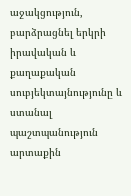աջակցություն, բարձրացնել երկրի իրավական և քաղաքական սուբյեկտայնությունը և ստանալ պաշտպանություն արտաքին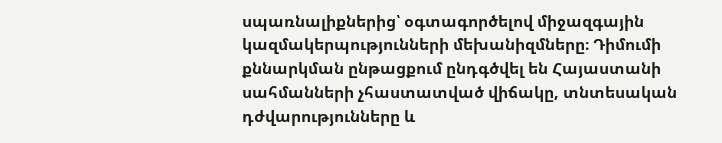սպառնալիքներից՝ օգտագործելով միջազգային կազմակերպությունների մեխանիզմները։ Դիմումի քննարկման ընթացքում ընդգծվել են Հայաստանի սահմանների չհաստատված վիճակը, տնտեսական դժվարությունները և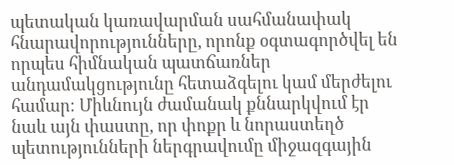պետական կառավարման սահմանափակ հնարավորությունները, որոնք օգտագործվել են որպես հիմնական պատճառներ անդամակցությունը հետաձգելու կամ մերժելու համար։ Միևնույն ժամանակ քննարկվում էր նաև այն փաստը, որ փոքր և նորաստեղծ պետությունների ներգրավումը միջազգային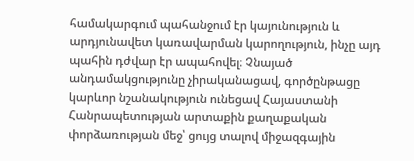համակարգում պահանջում էր կայունություն և արդյունավետ կառավարման կարողություն, ինչը այդ պահին դժվար էր ապահովել։ Չնայած անդամակցությունը չիրականացավ, գործընթացը կարևոր նշանակություն ունեցավ Հայաստանի Հանրապետության արտաքին քաղաքական փորձառության մեջ՝ ցույց տալով միջազգային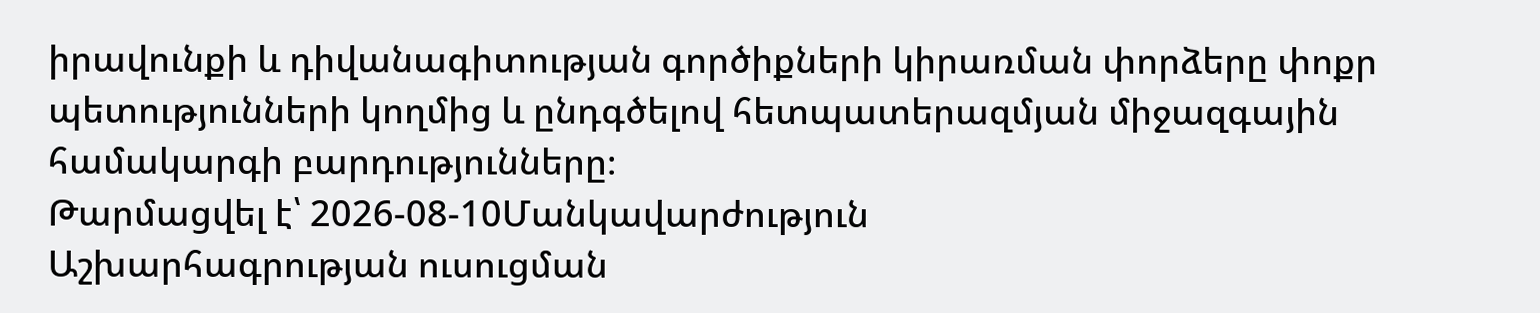իրավունքի և դիվանագիտության գործիքների կիրառման փորձերը փոքր պետությունների կողմից և ընդգծելով հետպատերազմյան միջազգային համակարգի բարդությունները։
Թարմացվել է՝ 2026-08-10Մանկավարժություն
Աշխարհագրության ուսուցման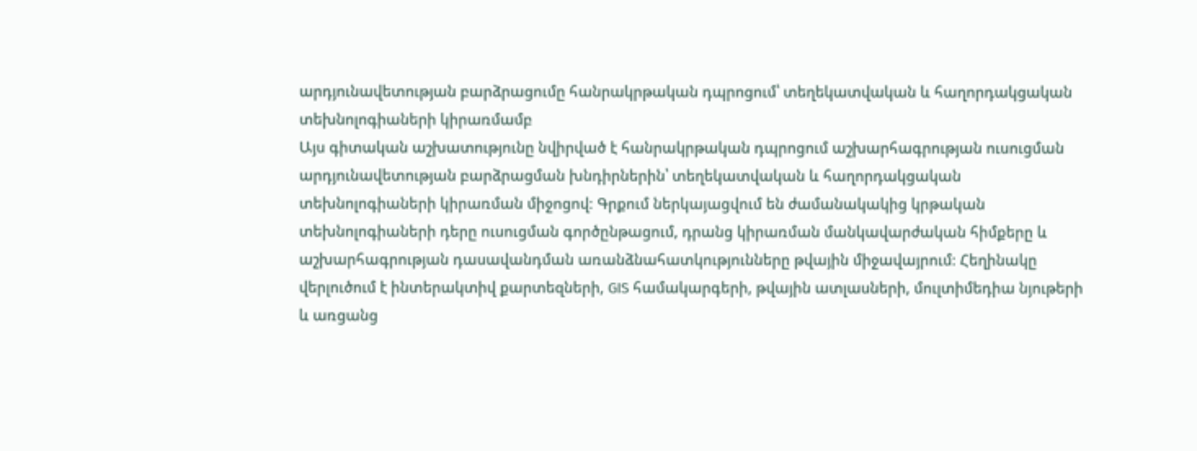արդյունավետության բարձրացումը հանրակրթական դպրոցում՝ տեղեկատվական և հաղորդակցական տեխնոլոգիաների կիրառմամբ
Այս գիտական աշխատությունը նվիրված է հանրակրթական դպրոցում աշխարհագրության ուսուցման արդյունավետության բարձրացման խնդիրներին՝ տեղեկատվական և հաղորդակցական տեխնոլոգիաների կիրառման միջոցով։ Գրքում ներկայացվում են ժամանակակից կրթական տեխնոլոգիաների դերը ուսուցման գործընթացում, դրանց կիրառման մանկավարժական հիմքերը և աշխարհագրության դասավանդման առանձնահատկությունները թվային միջավայրում։ Հեղինակը վերլուծում է ինտերակտիվ քարտեզների, GIS համակարգերի, թվային ատլասների, մուլտիմեդիա նյութերի և առցանց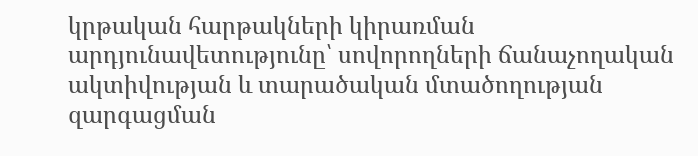կրթական հարթակների կիրառման արդյունավետությունը՝ սովորողների ճանաչողական ակտիվության և տարածական մտածողության զարգացման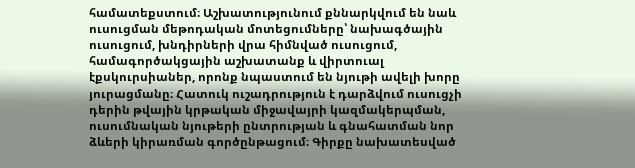համատեքստում։ Աշխատությունում քննարկվում են նաև ուսուցման մեթոդական մոտեցումները՝ նախագծային ուսուցում, խնդիրների վրա հիմնված ուսուցում, համագործակցային աշխատանք և վիրտուալ էքսկուրսիաներ, որոնք նպաստում են նյութի ավելի խորը յուրացմանը։ Հատուկ ուշադրություն է դարձվում ուսուցչի դերին թվային կրթական միջավայրի կազմակերպման, ուսումնական նյութերի ընտրության և գնահատման նոր ձևերի կիրառման գործընթացում։ Գիրքը նախատեսված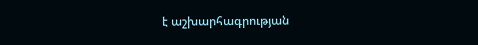է աշխարհագրության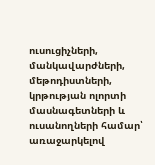ուսուցիչների, մանկավարժների, մեթոդիստների, կրթության ոլորտի մասնագետների և ուսանողների համար՝ առաջարկելով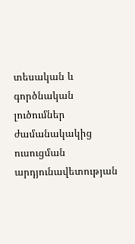տեսական և գործնական լուծումներ ժամանակակից ուսուցման արդյունավետության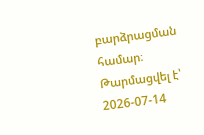բարձրացման համար։
Թարմացվել է՝ 2026-07-14